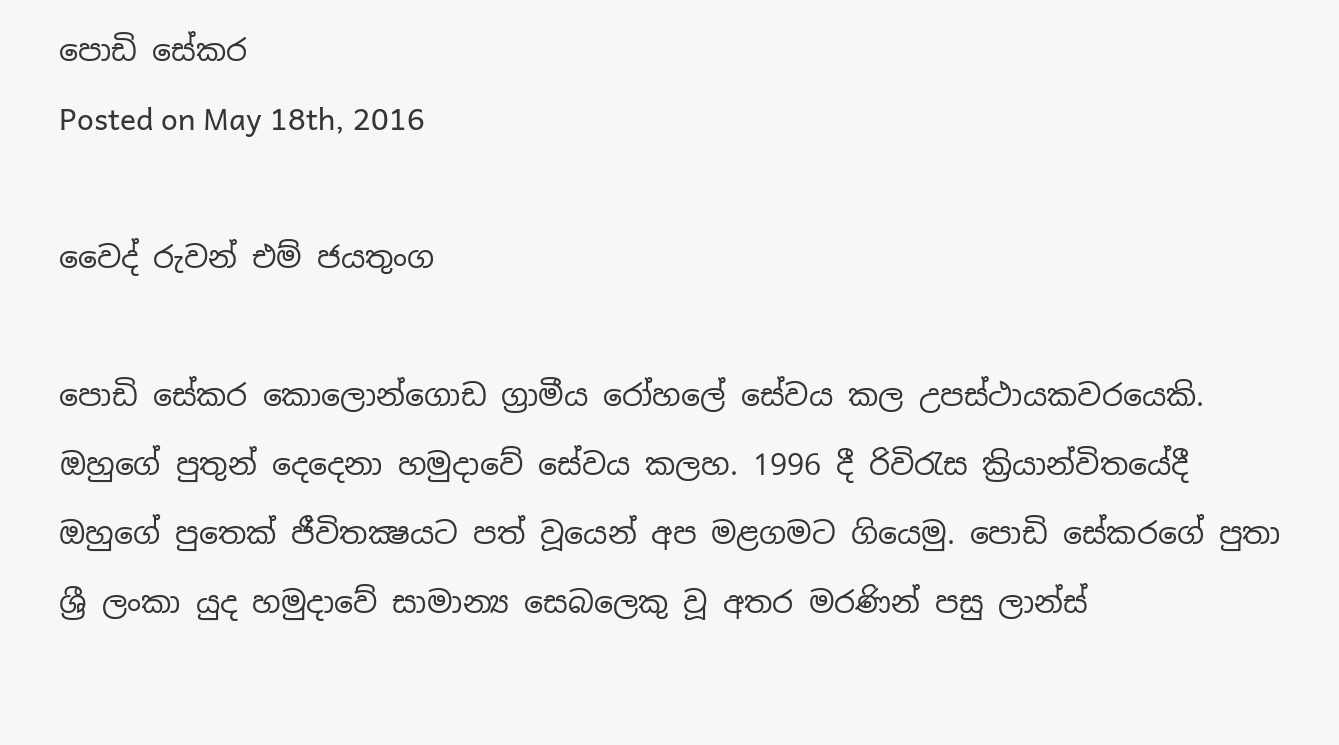පොඩි සේකර
Posted on May 18th, 2016

වෛද් රුවන් එම් ජයතුංග

පොඩි සේකර කොලොන්ගොඩ ග්‍රාමීය රෝහලේ සේවය කල උපස්ථායකවරයෙකි. ඔහුගේ පුතුන් දෙදෙනා හමුදාවේ සේවය කලහ. 1996 දී රිවිරැස ක්‍රියාන්විතයේදී ඔහුගේ පුතෙක් ජීවිතක්‍ෂයට පත් වූයෙන් අප මළගමට ගියෙමු. පොඩි සේකරගේ පුතා ශ්‍රී ලංකා යුද හමුදාවේ සාමාන්‍ය සෙබලෙකු වූ අතර මරණින් පසු ලාන්ස්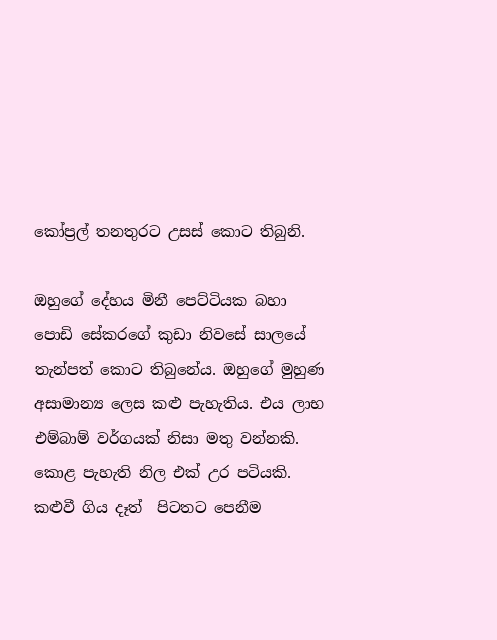කෝප්‍රල් තනතුරට උසස් කොට තිබුනි.

ඔහුගේ දේහය මිනී පෙට්ටියක බහා පොඩි සේකරගේ කුඩා නිවසේ සාලයේ තැන්පත් කොට තිබුනේය. ඔහුගේ මුහුණ අසාමාන්‍ය ලෙස කළු පැහැතිය. එය ලාභ එම්බාම් වර්ගයක් නිසා මතු වන්නකි. කොළ පැහැති නිල එක් උර පටියකි. කළුවී ගිය දෑත්  පිටතට පෙනීම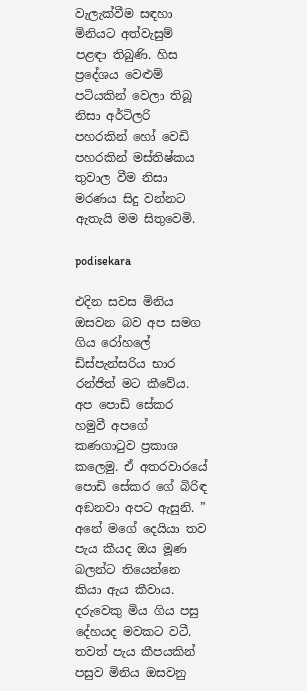වැලැක්වීම සඳහා මිනියට අත්වැසුම් පළඳා තිබුණි. හිස ප්‍රදේශය වෙළුම් පටියකින් වෙලා තිබූ නිසා අර්ටිලරි පහරකින් හෝ වෙඩි පහරකින් මස්තිෂ්කය තුවාල වීම නිසා මරණය සිදු වන්නට ඇතැයි මම සිතුවෙමි.

podisekara

එදින සවස මිනිය ඔසවන බව අප සමග ගිය රෝහලේ ඩිස්පැන්සරිය භාර රන්ජිත් මට කීවේය. අප පොඩි සේකර හමුවී අපගේ කණගාටුව ප්‍රකාශ කලෙමු. ඒ අතරවාරයේ පොඩි සේකර ගේ බිරිඳ අඞනවා අපට ඇසුනි. ” අනේ මගේ දෙයියා තව පැය කීයද ඔය මූණ බලන්ට තියෙන්නෙ කියා ඇය කීවාය. දරුවෙකු මිය ගිය පසු දේහයද මවකට වටී. තවත් පැය කීපයකින් පසුව මිනිය ඔසවනු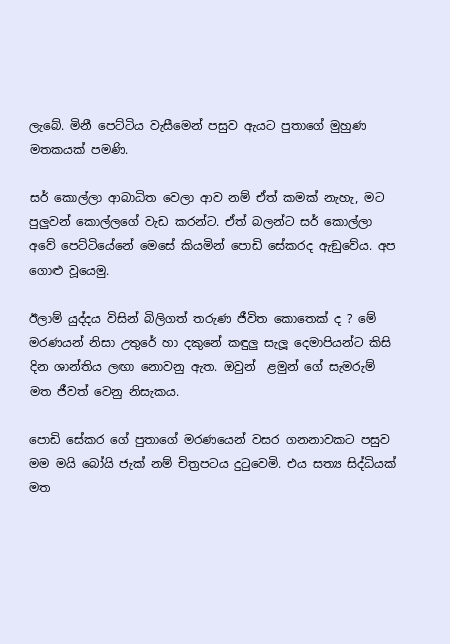ලැබේ. මිනී පෙට්ටිය වැසීමෙන් පසුව ඇයට පුතාගේ මුහුණ මතකයක් පමණි.

සර් කොල්ලා ආබාධිත වෙලා ආව නම් ඒත් කමක් නැහැ, මට පුලුවන් කොල්ලගේ වැඩ කරන්ට. ඒත් බලන්ට සර් කොල්ලා අවේ පෙට්ටියේනේ මෙසේ කියමින් පොඩි සේකරද ඇඞුවේය. අප ගොළු වූයෙමු.

ඊලාම් යුද්දය විසින් බිලිගත් තරුණ ජීවිත කොතෙක් ද ? මේ මරණයන් නිසා උතුරේ හා දකුනේ කඳුලු සැලූ දෙමාපියන්ට කිසි දින ශාන්තිය ලඟා නොවනු ඇත. ඔවුන්  ළමුන් ගේ සැමරුම් මත ජීවත් වෙනු නිසැකය.

පොඩි සේකර ගේ පුතාගේ මරණයෙන් වසර ගනනාවකට පසුව මම මයි බෝයි ජැක් නම් චිත්‍රපටය දුටුවෙමි. එය සත්‍ය සිද්ධියක් මත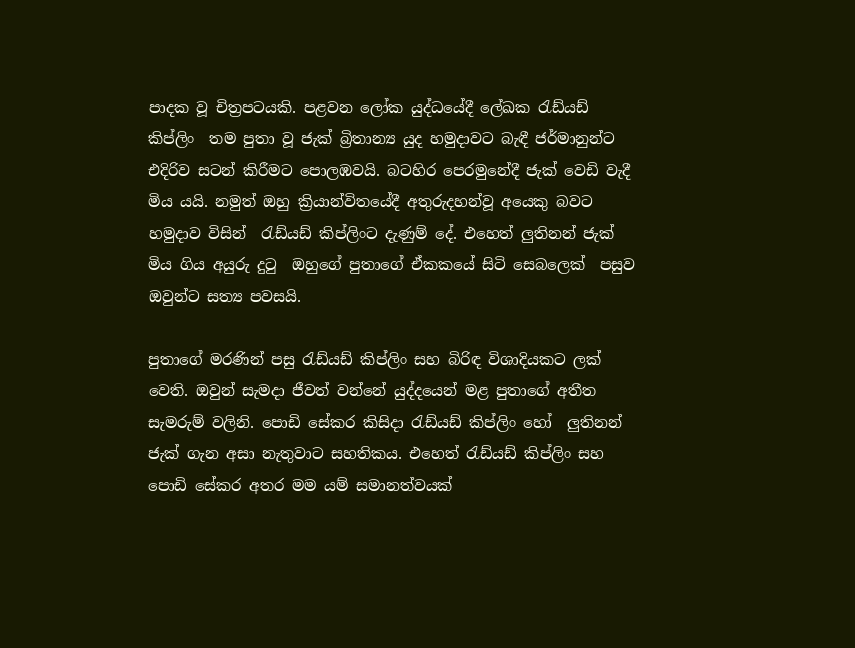පාදක වූ චිත්‍රපටයකි. පළවන ලෝක යුද්ධයේදී ලේඛක රැඩ්යඩ් කිප්ලිං  තම පුතා වූ ජැක් බ්‍රිතාන්‍ය යුද හමුදාවට බැඳී ජර්මානුන්ට එදිරිව සටන් කිරීමට පොලඹවයි. බටහිර පෙරමුනේදී ජැක් වෙඩි වැදී මිය යයි. නමුත් ඔහු ක්‍රියාන්විතයේදී අතුරුදහන්වූ අයෙකු බවට හමුදාව විසින්  රැඩ්යඩ් කිප්ලිංට දැණුම් දේ. එහෙත් ලුතිනන් ජැක් මිය ගිය අයුරු දුටු  ඔහුගේ පුතාගේ ඒකකයේ සිටි සෙබලෙක්  පසුව ඔවුන්ට සත්‍ය පවසයි.

පුතාගේ මරණින් පසු රැඩ්යඩ් කිප්ලිං සහ බිරිඳ විශාදියකට ලක් වෙති. ඔවුන් සැමදා ජීවත් වන්නේ යුද්දයෙන් මළ පුතාගේ අතීත සැමරුම් වලිනි. පොඩි සේකර කිසිදා රැඩ්යඩ් කිප්ලිං හෝ  ලුතිනන් ජැක් ගැන අසා නැතුවාට සහතිකය. එහෙත් රැඩ්යඩ් කිප්ලිං සහ  පොඩි සේකර අතර මම යම් සමානත්වයක්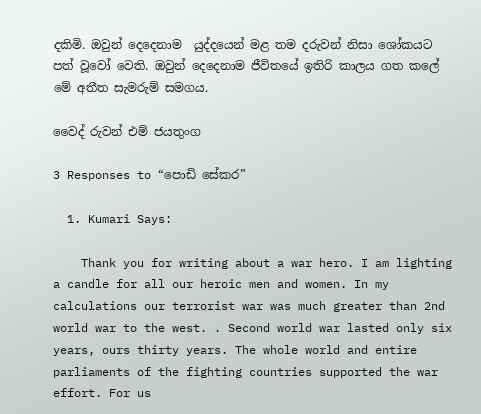දකිමි. ඔවුන් දෙදෙනාම  යුද්දයෙන් මළ තම දරුවන් නිසා ශෝකයට පත් වූවෝ වෙති. ඔවුන් දෙදෙනාම ජීවිතයේ ඉතිරි කාලය ගත කලේ මේ අතීත සැමරුම් සමගය.

වෛද් රුවන් එම් ජයතුංග

3 Responses to “පොඩි සේකර”

  1. Kumari Says:

    Thank you for writing about a war hero. I am lighting a candle for all our heroic men and women. In my calculations our terrorist war was much greater than 2nd world war to the west. . Second world war lasted only six years, ours thirty years. The whole world and entire parliaments of the fighting countries supported the war effort. For us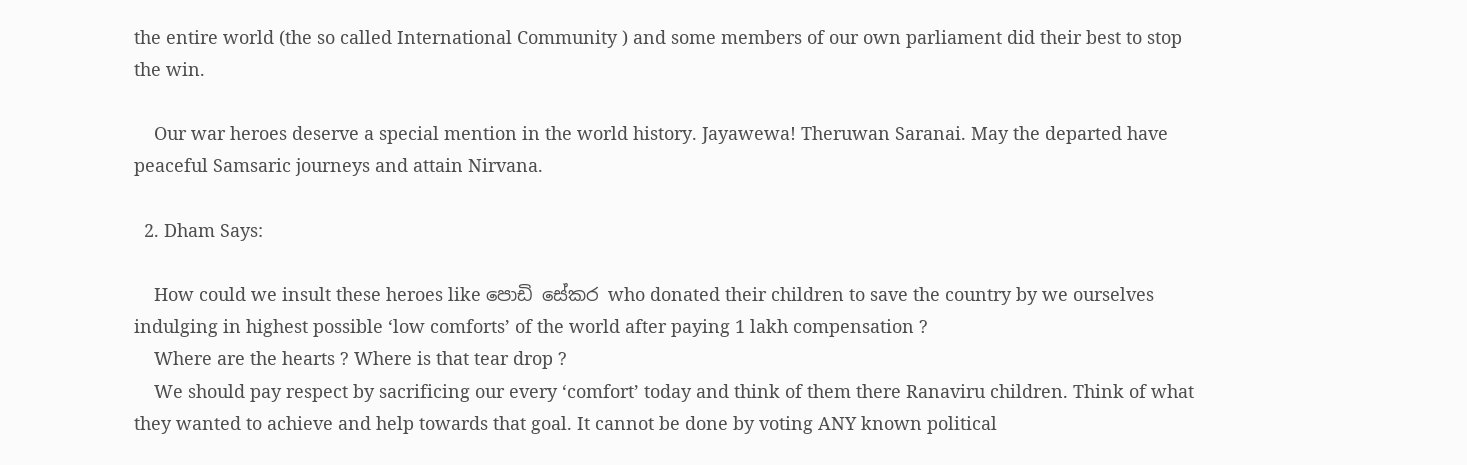the entire world (the so called International Community ) and some members of our own parliament did their best to stop the win.

    Our war heroes deserve a special mention in the world history. Jayawewa! Theruwan Saranai. May the departed have peaceful Samsaric journeys and attain Nirvana.

  2. Dham Says:

    How could we insult these heroes like පොඩි සේකර who donated their children to save the country by we ourselves indulging in highest possible ‘low comforts’ of the world after paying 1 lakh compensation ?
    Where are the hearts ? Where is that tear drop ?
    We should pay respect by sacrificing our every ‘comfort’ today and think of them there Ranaviru children. Think of what they wanted to achieve and help towards that goal. It cannot be done by voting ANY known political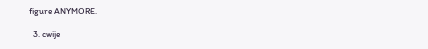figure ANYMORE.

  3. cwije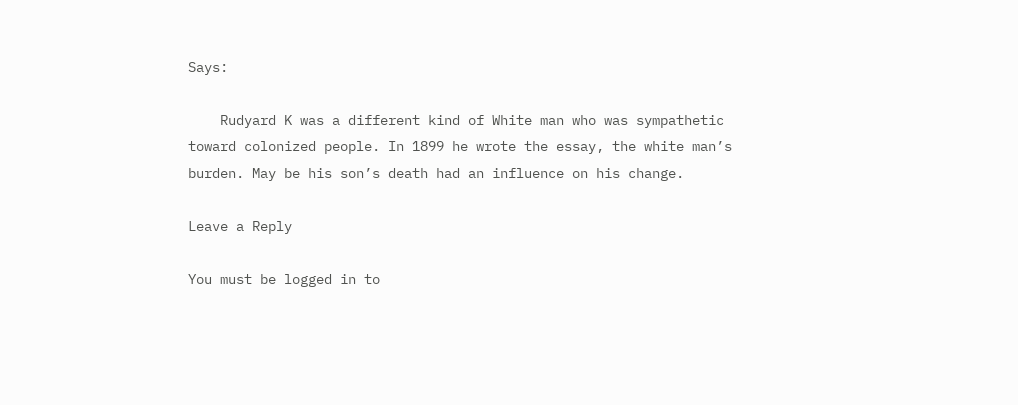Says:

    Rudyard K was a different kind of White man who was sympathetic toward colonized people. In 1899 he wrote the essay, the white man’s burden. May be his son’s death had an influence on his change.

Leave a Reply

You must be logged in to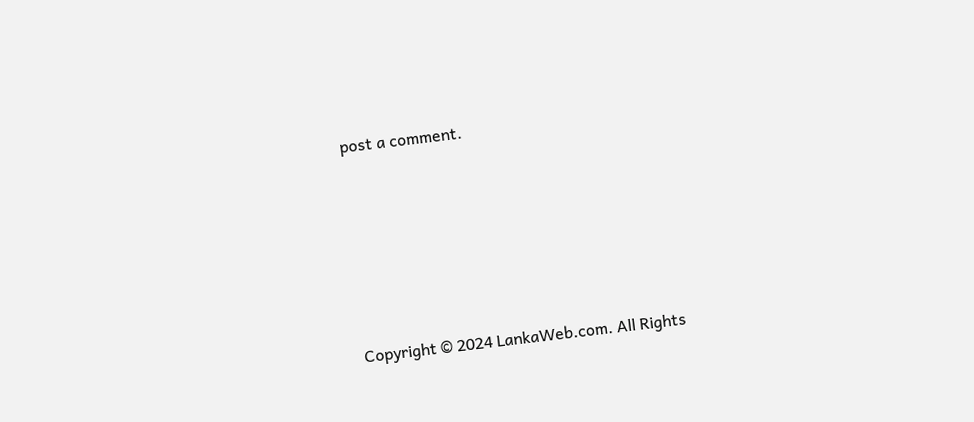post a comment.






Copyright © 2024 LankaWeb.com. All Rights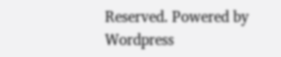Reserved. Powered by Wordpress